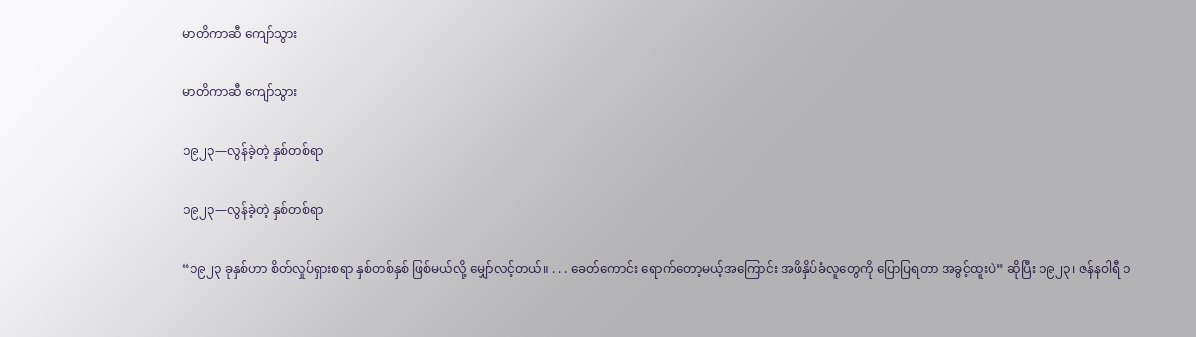မာတိကာဆီ ကျော်သွား

မာတိကာဆီ ကျော်သွား

၁၉၂၃—လွန်ခဲ့တဲ့ နှစ်တစ်ရာ

၁၉၂၃—လွန်ခဲ့တဲ့ နှစ်တစ်ရာ

“၁၉၂၃ ခုနှစ်ဟာ စိတ်လှုပ်ရှားစရာ နှစ်တစ်နှစ် ဖြစ်မယ်လို့ မျှော်လင့်တယ်။ . . . ခေတ်ကောင်း ရောက်တော့မယ့်အကြောင်း အဖိနှိပ်ခံလူတွေကို ပြောပြရတာ အခွင့်ထူးပဲ” ဆိုပြီး ၁၉၂၃၊ ဇန်နဝါရီ ၁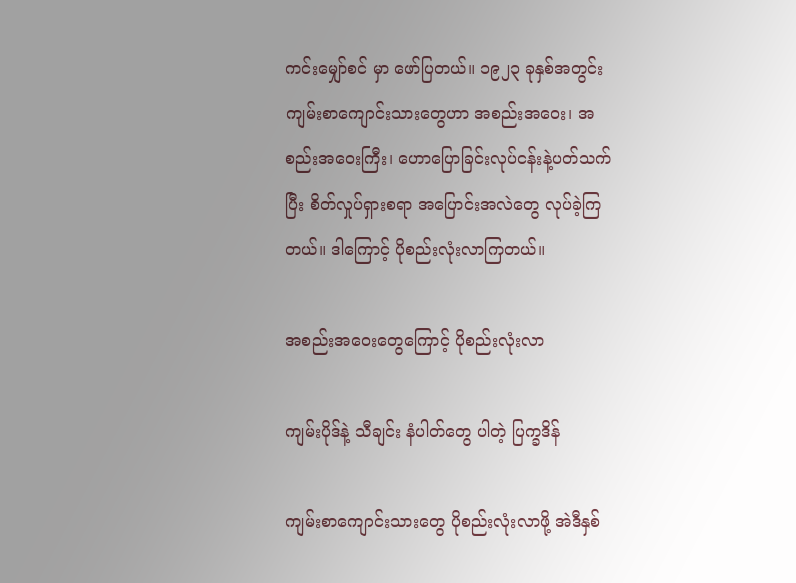ကင်းမျှော်စင် မှာ ဖော်ပြတယ်။ ၁၉၂၃ ခုနှစ်အတွင်း ကျမ်းစာကျောင်းသားတွေဟာ အစည်းအဝေး၊ အစည်းအဝေးကြီး၊ ဟောပြောခြင်းလုပ်ငန်းနဲ့ပတ်သက်ပြီး စိတ်လှုပ်ရှားစရာ အပြောင်းအလဲတွေ လုပ်ခဲ့ကြတယ်။ ဒါကြောင့် ပိုစည်းလုံးလာကြတယ်။

အစည်းအဝေးတွေကြောင့် ပိုစည်းလုံးလာ

ကျမ်းပိုဒ်နဲ့ သီချင်း နံပါတ်တွေ ပါတဲ့ ပြက္ခဒိန်

ကျမ်းစာကျောင်းသားတွေ ပိုစည်းလုံးလာဖို့ အဲဒီနှစ်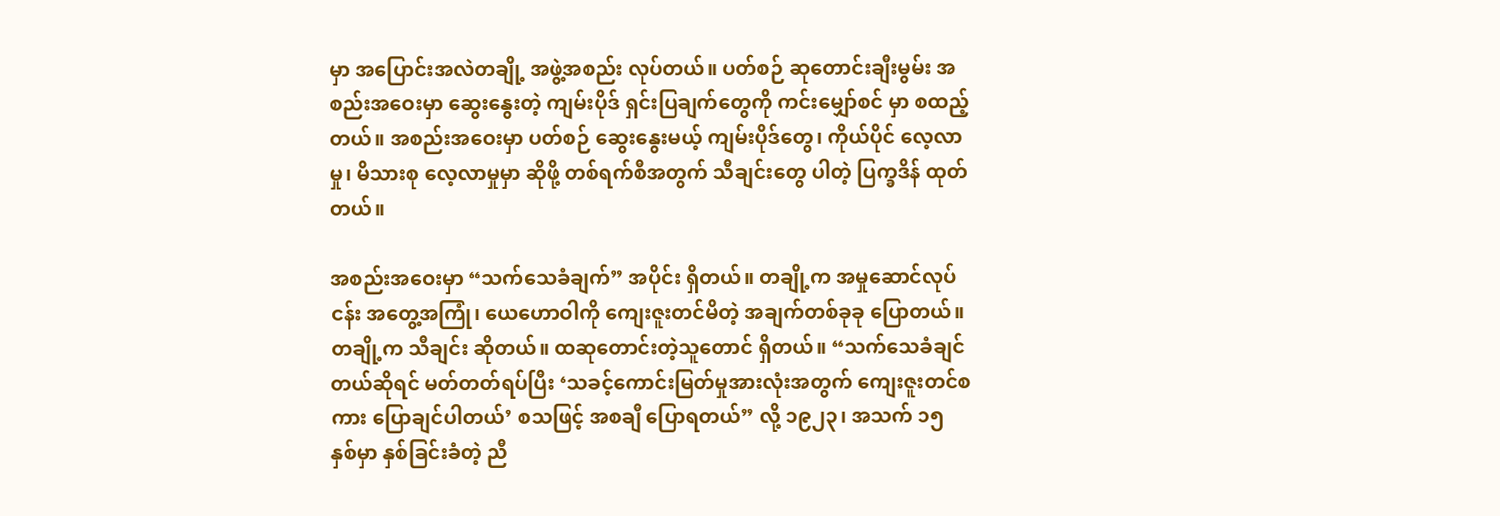မှာ အပြောင်းအလဲတချို့ အဖွဲ့အစည်း လုပ်တယ်။ ပတ်စဉ် ဆုတောင်းချီးမွမ်း အစည်းအဝေးမှာ ဆွေးနွေးတဲ့ ကျမ်းပိုဒ် ရှင်းပြချက်တွေကို ကင်းမျှော်စင် မှာ စထည့်တယ်။ အစည်းအဝေးမှာ ပတ်စဉ် ဆွေးနွေးမယ့် ကျမ်းပိုဒ်တွေ၊ ကိုယ်ပိုင် လေ့လာမှု၊ မိသားစု လေ့လာမှုမှာ ဆိုဖို့ တစ်ရက်စီအတွက် သီချင်းတွေ ပါတဲ့ ပြက္ခဒိန် ထုတ်တယ်။

အစည်းအဝေးမှာ “သက်သေခံချက်” အပိုင်း ရှိတယ်။ တချို့က အမှုဆောင်လုပ်ငန်း အတွေ့အကြုံ၊ ယေဟောဝါကို ကျေးဇူးတင်မိတဲ့ အချက်တစ်ခုခု ပြောတယ်။ တချို့က သီချင်း ဆိုတယ်။ ထဆုတောင်းတဲ့သူတောင် ရှိတယ်။ “သက်သေခံချင်တယ်ဆိုရင် မတ်တတ်ရပ်ပြီး ‘သခင့်ကောင်းမြတ်မှုအားလုံးအတွက် ကျေးဇူးတင်စကား ပြောချင်ပါတယ်’ စသဖြင့် အစချီ ပြောရတယ်” လို့ ၁၉၂၃၊ အသက် ၁၅ နှစ်မှာ နှစ်ခြင်းခံတဲ့ ညီ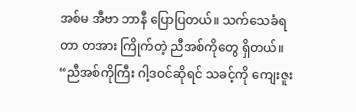အစ်မ အီဗာ ဘာနီ ပြောပြတယ်။ သက်သေခံရတာ တအား ကြိုက်တဲ့ ညီအစ်ကိုတွေ ရှိတယ်။ “ညီအစ်ကိုကြီး ဂါ့ဒဝင်ဆိုရင် သခင့်ကို ကျေးဇူး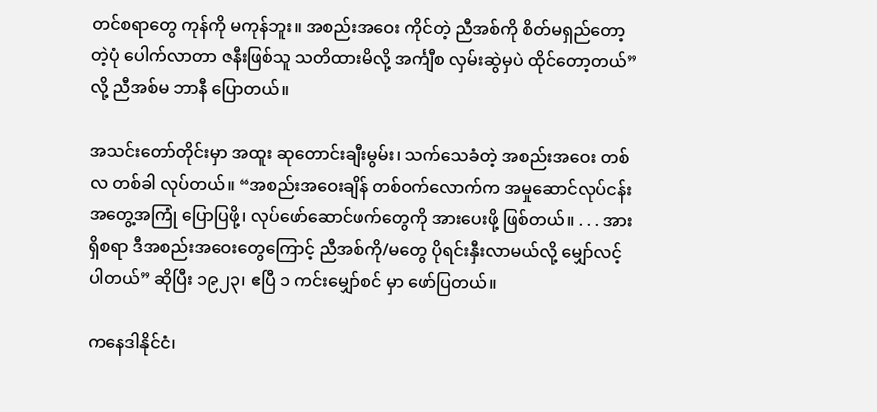တင်စရာတွေ ကုန်ကို မကုန်ဘူး။ အစည်းအဝေး ကိုင်တဲ့ ညီအစ်ကို စိတ်မရှည်တော့တဲ့ပုံ ပေါက်လာတာ ဇနီးဖြစ်သူ သတိထားမိလို့ အင်္ကျီစ လှမ်းဆွဲမှပဲ ထိုင်တော့တယ်” လို့ ညီအစ်မ ဘာနီ ပြောတယ်။

အသင်းတော်တိုင်းမှာ အထူး ဆုတောင်းချီးမွမ်း၊ သက်သေခံတဲ့ အစည်းအဝေး တစ်လ တစ်ခါ လုပ်တယ်။ “အစည်းအဝေးချိန် တစ်ဝက်လောက်က အမှုဆောင်လုပ်ငန်း အတွေ့အကြုံ ပြောပြဖို့၊ လုပ်ဖော်ဆောင်ဖက်တွေကို အားပေးဖို့ ဖြစ်တယ်။ . . . အားရှိစရာ ဒီအစည်းအဝေးတွေကြောင့် ညီအစ်ကို/မတွေ ပိုရင်းနှီးလာမယ်လို့ မျှော်လင့်ပါတယ်” ဆိုပြီး ၁၉၂၃၊ ဧပြီ ၁ ကင်းမျှော်စင် မှာ ဖော်ပြတယ်။

ကနေဒါနိုင်ငံ၊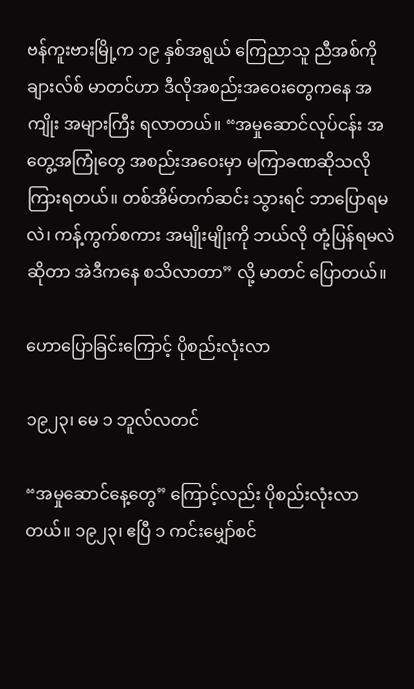ဗန်ကူးဗားမြို့က ၁၉ နှစ်အရွယ် ကြေညာသူ ညီအစ်ကို ချားလ်စ် မာတင်ဟာ ဒီလိုအစည်းအဝေးတွေကနေ အကျိုး အများကြီး ရလာတယ်။ “အမှုဆောင်လုပ်ငန်း အတွေ့အကြုံတွေ အစည်းအဝေးမှာ မကြာခဏဆိုသလို ကြားရတယ်။ တစ်အိမ်တက်ဆင်း သွားရင် ဘာပြောရမလဲ၊ ကန့်ကွက်စကား အမျိုးမျိုးကို ဘယ်လို တုံ့ပြန်ရမလဲဆိုတာ အဲဒီကနေ စသိလာတာ” လို့ မာတင် ပြောတယ်။

ဟောပြောခြင်းကြောင့် ပိုစည်းလုံးလာ

၁၉၂၃၊ မေ ၁ ဘူလ်လတင်

“အမှုဆောင်နေ့တွေ” ကြောင့်လည်း ပိုစည်းလုံးလာတယ်။ ၁၉၂၃၊ ဧပြီ ၁ ကင်းမျှော်စင်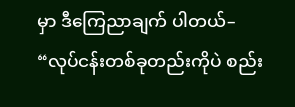မှာ ဒီကြေညာချက် ပါတယ်– “လုပ်ငန်းတစ်ခုတည်းကိုပဲ စည်း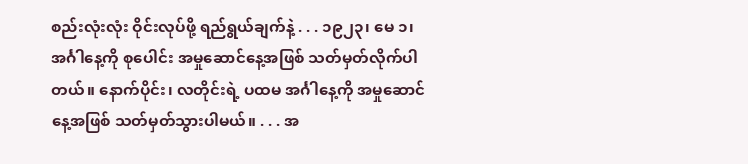စည်းလုံးလုံး ဝိုင်းလုပ်ဖို့ ရည်ရွယ်ချက်နဲ့ . . . ၁၉၂၃၊ မေ ၁၊ အင်္ဂါနေ့ကို စုပေါင်း အမှုဆောင်နေ့အဖြစ် သတ်မှတ်လိုက်ပါတယ်။ နောက်ပိုင်း၊ လတိုင်းရဲ့ ပထမ အင်္ဂါနေ့ကို အမှုဆောင်နေ့အဖြစ် သတ်မှတ်သွားပါမယ်။ . . . အ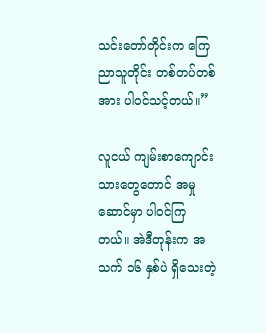သင်းတော်တိုင်းက ကြေညာသူတိုင်း တစ်တပ်တစ်အား ပါဝင်သင့်တယ်။”

လူငယ် ကျမ်းစာကျောင်းသားတွေတောင် အမှုဆောင်မှာ ပါဝင်ကြတယ်။ အဲဒီတုန်းက အသက် ၁၆ နှစ်ပဲ ရှိသေးတဲ့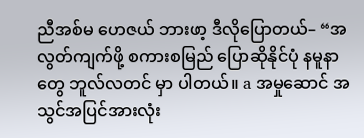ညီအစ်မ ဟေဇယ် ဘားဖာ့ ဒီလိုပြောတယ်– “အလွတ်ကျက်ဖို့ စကားစမြည် ပြောဆိုနိုင်ပုံ နမူနာ တွေ ဘူလ်လတင် မှာ ပါတယ်။ a အမှုဆောင် အသွင်အပြင်အားလုံး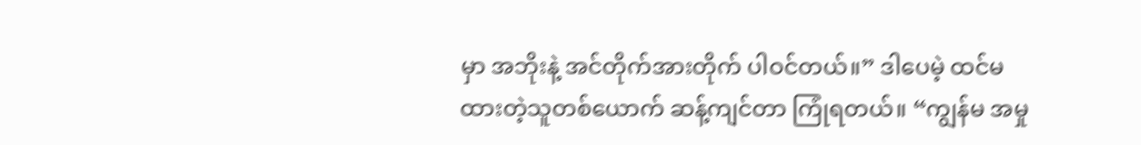မှာ အဘိုးနဲ့ အင်တိုက်အားတိုက် ပါဝင်တယ်။” ဒါပေမဲ့ ထင်မထားတဲ့သူတစ်ယောက် ဆန့်ကျင်တာ ကြုံရတယ်။ “ကျွန်မ အမှု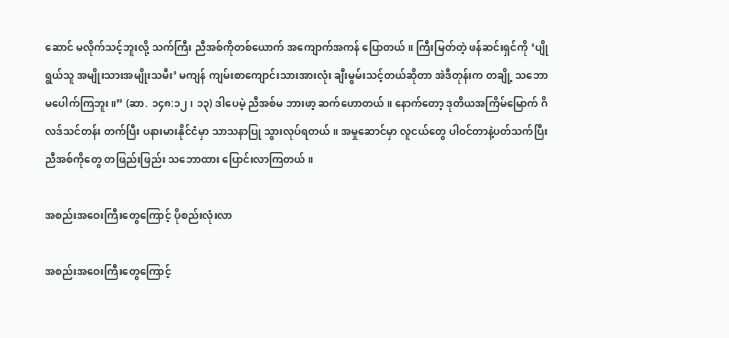ဆောင် မလိုက်သင့်ဘူးလို့ သက်ကြီး ညီအစ်ကိုတစ်ယောက် အကျောက်အကန် ပြောတယ်။ ကြီးမြတ်တဲ့ ဖန်ဆင်းရှင်ကို ‘ပျိုရွယ်သူ အမျိုးသားအမျိုးသမီး’ မကျန် ကျမ်းစာကျောင်းသားအားလုံး ချီးမွမ်းသင့်တယ်ဆိုတာ အဲဒီတုန်းက တချို့ သဘောမပေါက်ကြဘူး။” (ဆာ. ၁၄၈:၁၂၊ ၁၃) ဒါပေမဲ့ ညီအစ်မ ဘားဖာ့ ဆက်ဟောတယ်။ နောက်တော့ ဒုတိယအကြိမ်မြောက် ဂိလဒ်သင်တန်း တက်ပြီး ပနားမားနိုင်ငံမှာ သာသနာပြု သွားလုပ်ရတယ်။ အမှုဆောင်မှာ လူငယ်တွေ ပါဝင်တာနဲ့ပတ်သက်ပြီး ညီအစ်ကိုတွေ တဖြည်းဖြည်း သဘောထား ပြောင်းလာကြတယ်။

အစည်းအဝေးကြီးတွေကြောင့် ပိုစည်းလုံးလာ

အစည်းအဝေးကြီးတွေကြောင့်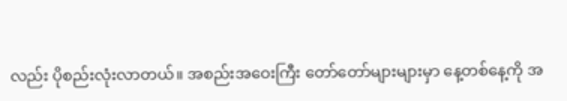လည်း ပိုစည်းလုံးလာတယ်။ အစည်းအဝေးကြီး တော်တော်များများမှာ နေ့တစ်နေ့ကို အ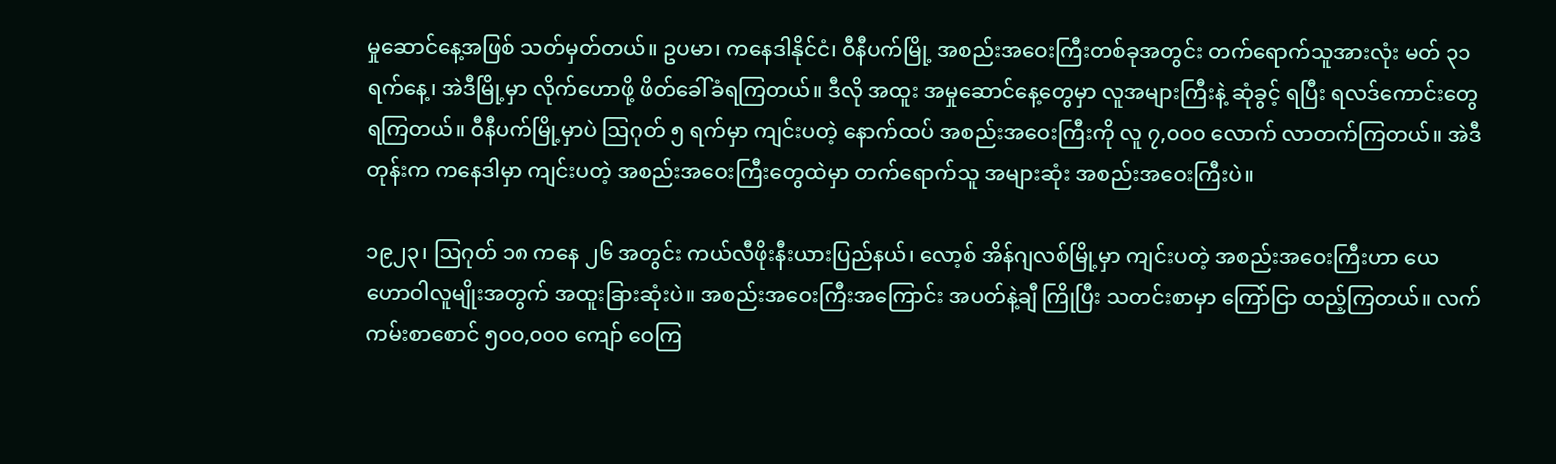မှုဆောင်နေ့အဖြစ် သတ်မှတ်တယ်။ ဥပမာ၊ ကနေဒါနိုင်ငံ၊ ဝီနီပက်မြို့ အစည်းအဝေးကြီးတစ်ခုအတွင်း တက်ရောက်သူအားလုံး မတ် ၃၁ ရက်နေ့၊ အဲဒီမြို့မှာ လိုက်ဟောဖို့ ဖိတ်ခေါ်ခံရကြတယ်။ ဒီလို အထူး အမှုဆောင်နေ့တွေမှာ လူအများကြီးနဲ့ ဆုံခွင့် ရပြီး ရလဒ်ကောင်းတွေ ရကြတယ်။ ဝီနီပက်မြို့မှာပဲ ဩဂုတ် ၅ ရက်မှာ ကျင်းပတဲ့ နောက်ထပ် အစည်းအဝေးကြီးကို လူ ၇,၀၀၀ လောက် လာတက်ကြတယ်။ အဲဒီတုန်းက ကနေဒါမှာ ကျင်းပတဲ့ အစည်းအဝေးကြီးတွေထဲမှာ တက်ရောက်သူ အများဆုံး အစည်းအဝေးကြီးပဲ။

၁၉၂၃၊ ဩဂုတ် ၁၈ ကနေ ၂၆ အတွင်း ကယ်လီဖိုးနီးယားပြည်နယ်၊ လော့စ် အိန်ဂျလစ်မြို့မှာ ကျင်းပတဲ့ အစည်းအဝေးကြီးဟာ ယေဟောဝါလူမျိုးအတွက် အထူးခြားဆုံးပဲ။ အစည်းအဝေးကြီးအကြောင်း အပတ်နဲ့ချီ ကြိုပြီး သတင်းစာမှာ ကြော်ငြာ ထည့်ကြတယ်။ လက်ကမ်းစာစောင် ၅၀၀,၀၀၀ ကျော် ဝေကြ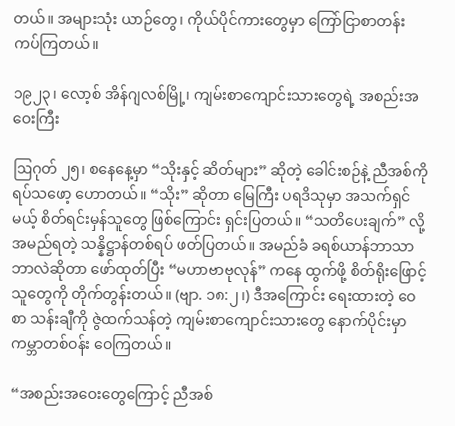တယ်။ အများသုံး ယာဉ်တွေ၊ ကိုယ်ပိုင်ကားတွေမှာ ကြော်ငြာစာတန်း ကပ်ကြတယ်။

၁၉၂၃၊ လော့စ် အိန်ဂျလစ်မြို့၊ ကျမ်းစာကျောင်းသားတွေရဲ့ အစည်းအဝေးကြီး

ဩဂုတ် ၂၅၊ စနေနေ့မှာ “သိုးနှင့် ဆိတ်များ” ဆိုတဲ့ ခေါင်းစဉ်နဲ့ ညီအစ်ကို ရပ်သဖော့ ဟောတယ်။ “သိုး” ဆိုတာ မြေကြီး ပရဒိသုမှာ အသက်ရှင်မယ့် စိတ်ရင်းမှန်သူတွေ ဖြစ်ကြောင်း ရှင်းပြတယ်။ “သတိပေးချက်” လို့ အမည်ရတဲ့ သန္နိဋ္ဌာန်တစ်ရပ် ဖတ်ပြတယ်။ အမည်ခံ ခရစ်ယာန်ဘာသာ ဘာလဲဆိုတာ ဖော်ထုတ်ပြီး “မဟာဗာဗုလုန်” ကနေ ထွက်ဖို့ စိတ်ရိုးဖြောင့်သူတွေကို တိုက်တွန်းတယ်။ (ဗျာ. ၁၈:၂၊) ဒီအကြောင်း ရေးထားတဲ့ ဝေစာ သန်းချီကို ဇွဲထက်သန်တဲ့ ကျမ်းစာကျောင်းသားတွေ နောက်ပိုင်းမှာ ကမ္ဘာတစ်ဝန်း ဝေကြတယ်။

“အစည်းအဝေးတွေကြောင့် ညီအစ်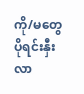ကို/မတွေ ပိုရင်းနှီးလာ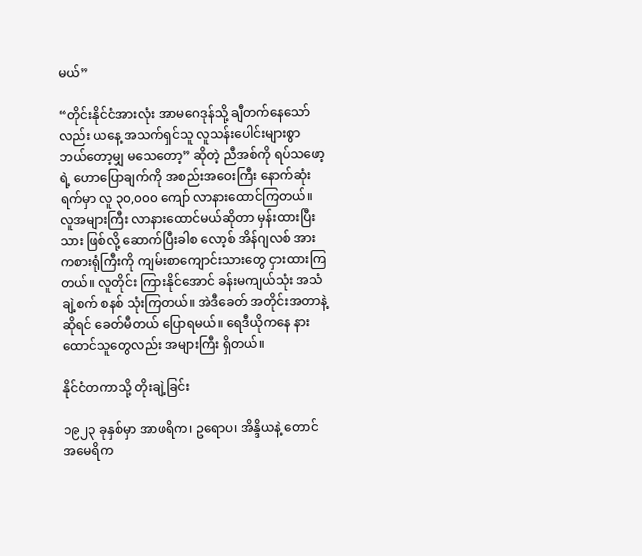မယ်”

“တိုင်းနိုင်ငံအားလုံး အာမဂေဒုန်သို့ ချီတက်နေသော်လည်း ယနေ့ အသက်ရှင်သူ လူသန်းပေါင်းများစွာ ဘယ်တော့မျှ မသေတော့” ဆိုတဲ့ ညီအစ်ကို ရပ်သဖော့ရဲ့ ဟောပြောချက်ကို အစည်းအဝေးကြီး နောက်ဆုံးရက်မှာ လူ ၃၀,၀၀၀ ကျော် လာနားထောင်ကြတယ်။ လူအများကြီး လာနားထောင်မယ်ဆိုတာ မှန်းထားပြီးသား ဖြစ်လို့ ဆောက်ပြီးခါစ လော့စ် အိန်ဂျလစ် အားကစားရုံကြီးကို ကျမ်းစာကျောင်းသားတွေ ငှားထားကြတယ်။ လူတိုင်း ကြားနိုင်အောင် ခန်းမကျယ်သုံး အသံချဲ့စက် စနစ် သုံးကြတယ်။ အဲဒီခေတ် အတိုင်းအတာနဲ့ဆိုရင် ခေတ်မီတယ် ပြောရမယ်။ ရေဒီယိုကနေ နားထောင်သူတွေလည်း အများကြီး ရှိတယ်။

နိုင်ငံတကာသို့ တိုးချဲ့ခြင်း

၁၉၂၃ ခုနှစ်မှာ အာဖရိက၊ ဥရောပ၊ အိန္ဒိယနဲ့ တောင်အမေရိက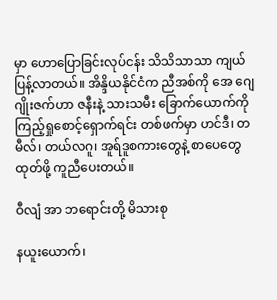မှာ ဟောပြောခြင်းလုပ်ငန်း သိသိသာသာ ကျယ်ပြန့်လာတယ်။ အိန္ဒိယနိုင်ငံက ညီအစ်ကို အေ ဂျေ ဂျိုးဇက်ဟာ ဇနီးနဲ့ သားသမီး ခြောက်ယောက်ကို ကြည့်ရှုစောင့်ရှောက်ရင်း တစ်ဖက်မှာ ဟင်ဒီ၊ တမီလ်၊ တယ်လဂူ၊ အူရ်ဒူစကားတွေနဲ့ စာပေတွေ ထုတ်ဖို့ ကူညီပေးတယ်။

ဝီလျံ အာ ဘရောင်းတို့ မိသားစု

နယူးယောက်၊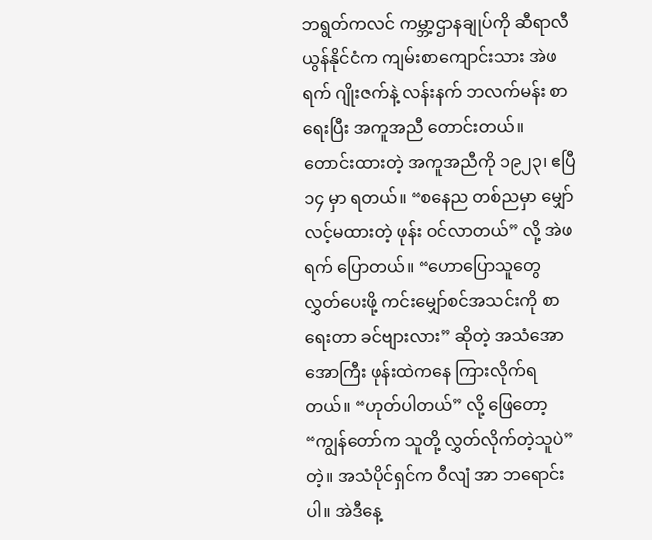ဘရွတ်ကလင် ကမ္ဘာ့ဌာနချုပ်ကို ဆီရာလီယွန်နိုင်ငံက ကျမ်းစာကျောင်းသား အဲဖရက် ဂျိုးဇက်နဲ့ လန်းနက် ဘလက်မန်း စာရေးပြီး အကူအညီ တောင်းတယ်။ တောင်းထားတဲ့ အကူအညီကို ၁၉၂၃၊ ဧပြီ ၁၄ မှာ ရတယ်။ “စနေည တစ်ညမှာ မျှော်လင့်မထားတဲ့ ဖုန်း ဝင်လာတယ်” လို့ အဲဖရက် ပြောတယ်။ “ဟောပြောသူတွေ လွှတ်ပေးဖို့ ကင်းမျှော်စင်အသင်းကို စာရေးတာ ခင်ဗျားလား” ဆိုတဲ့ အသံအောအောကြီး ဖုန်းထဲကနေ ကြားလိုက်ရတယ်။ “ဟုတ်ပါတယ်” လို့ ဖြေတော့ “ကျွန်တော်က သူတို့ လွှတ်လိုက်တဲ့သူပဲ” တဲ့။ အသံပိုင်ရှင်က ဝီလျံ အာ ဘရောင်းပါ။ အဲဒီနေ့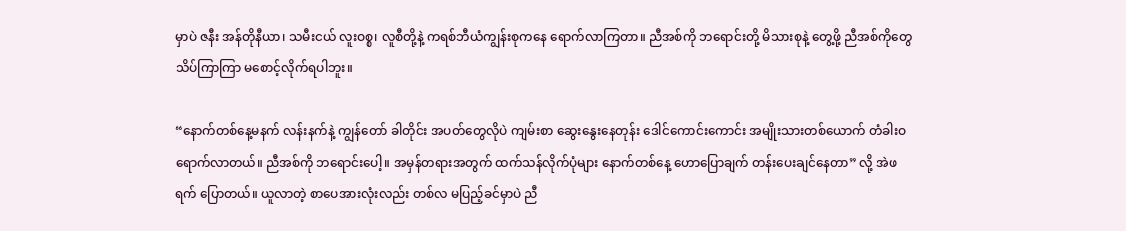မှာပဲ ဇနီး အန်တိုနီယာ၊ သမီးငယ် လူးဝစ္စ၊ လူစီတို့နဲ့ ကရစ်ဘီယံကျွန်းစုကနေ ရောက်လာကြတာ။ ညီအစ်ကို ဘရောင်းတို့ မိသားစုနဲ့ တွေ့ဖို့ ညီအစ်ကိုတွေ သိပ်ကြာကြာ မစောင့်လိုက်ရပါဘူး။

“နောက်တစ်နေ့မနက် လန်းနက်နဲ့ ကျွန်တော် ခါတိုင်း အပတ်တွေလိုပဲ ကျမ်းစာ ဆွေးနွေးနေတုန်း ဒေါင်ကောင်းကောင်း အမျိုးသားတစ်ယောက် တံခါးဝ ရောက်လာတယ်။ ညီအစ်ကို ဘရောင်းပေါ့။ အမှန်တရားအတွက် ထက်သန်လိုက်ပုံများ နောက်တစ်နေ့ ဟောပြောချက် တန်းပေးချင်နေတာ” လို့ အဲဖရက် ပြောတယ်။ ယူလာတဲ့ စာပေအားလုံးလည်း တစ်လ မပြည့်ခင်မှာပဲ ညီ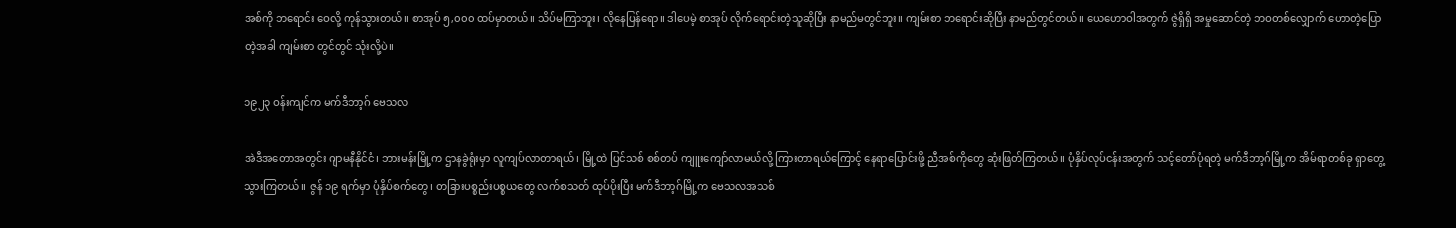အစ်ကို ဘရောင်း ဝေလို့ ကုန်သွားတယ်။ စာအုပ် ၅,၀၀၀ ထပ်မှာတယ်။ သိပ်မကြာဘူး၊ လိုနေပြန်ရော။ ဒါပေမဲ့ စာအုပ် လိုက်ရောင်းတဲ့သူဆိုပြီး နာမည်မတွင်ဘူး။ ကျမ်းစာ ဘရောင်းဆိုပြီး နာမည်တွင်တယ်။ ယေဟောဝါအတွက် ဇွဲရှိရှိ အမှုဆောင်တဲ့ ဘဝတစ်လျှောက် ဟောတဲ့ပြောတဲ့အခါ ကျမ်းစာ တွင်တွင် သုံးလို့ပဲ။

၁၉၂၃ ဝန်းကျင်က မက်ဒီဘာ့ဂ် ဗေသလ

အဲဒီအတောအတွင်း ဂျာမနီနိုင်ငံ၊ ဘားမန်းမြို့က ဌာနခွဲရုံးမှာ လူကျပ်လာတာရယ်၊ မြို့ထဲ ပြင်သစ် စစ်တပ် ကျူးကျော်လာမယ်လို့ ကြားတာရယ်ကြောင့် နေရာပြောင်းဖို့ ညီအစ်ကိုတွေ ဆုံးဖြတ်ကြတယ်။ ပုံနှိပ်လုပ်ငန်းအတွက် သင့်တော်ပုံရတဲ့ မက်ဒီဘာ့ဂ်မြို့က အိမ်ရာတစ်ခု ရှာတွေ့သွားကြတယ်။ ဇွန် ၁၉ ရက်မှာ ပုံနှိပ်စက်တွေ၊ တခြားပစ္စည်းပစ္စယတွေ လက်စသတ် ထုပ်ပိုးပြီး မက်ဒီဘာ့ဂ်မြို့က ဗေသလအသစ်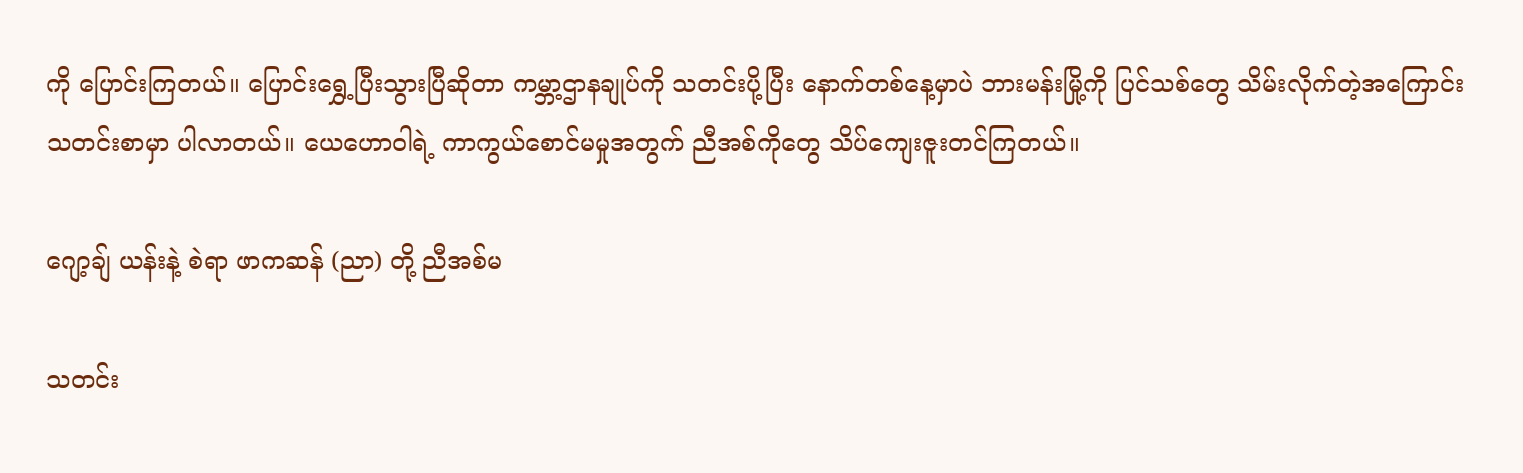ကို ပြောင်းကြတယ်။ ပြောင်းရွှေ့ပြီးသွားပြီဆိုတာ ကမ္ဘာ့ဌာနချုပ်ကို သတင်းပို့ပြီး နောက်တစ်နေ့မှာပဲ ဘားမန်းမြို့ကို ပြင်သစ်တွေ သိမ်းလိုက်တဲ့အကြောင်း သတင်းစာမှာ ပါလာတယ်။ ယေဟောဝါရဲ့ ကာကွယ်စောင်မမှုအတွက် ညီအစ်ကိုတွေ သိပ်ကျေးဇူးတင်ကြတယ်။

ဂျော့ချ် ယန်းနဲ့ စဲရာ ဖာကဆန် (ညာ) တို့ ညီအစ်မ

သတင်း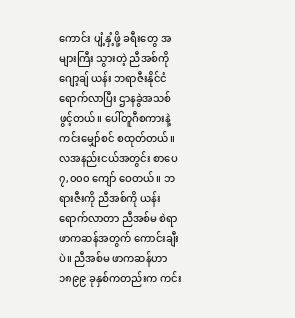ကောင်း ပျံ့နှံ့ဖို့ ခရီးတွေ အများကြီး သွားတဲ့ ညီအစ်ကို ဂျော့ချ် ယန်း ဘရာဇီးနိုင်ငံ ရောက်လာပြီး ဌာနခွဲအသစ် ဖွင့်တယ်။ ပေါ်တူဂီစကားနဲ့ ကင်းမျှော်စင် စထုတ်တယ်။ လအနည်းငယ်အတွင်း စာပေ ၇,၀၀၀ ကျော် ဝေတယ်။ ဘရားဇီးကို ညီအစ်ကို ယန်း ရောက်လာတာ ညီအစ်မ စဲရာ ဖာကဆန်အတွက် ကောင်းချီးပဲ။ ညီအစ်မ ဖာကဆန်ဟာ ၁၈၉၉ ခုနှစ်ကတည်းက ကင်း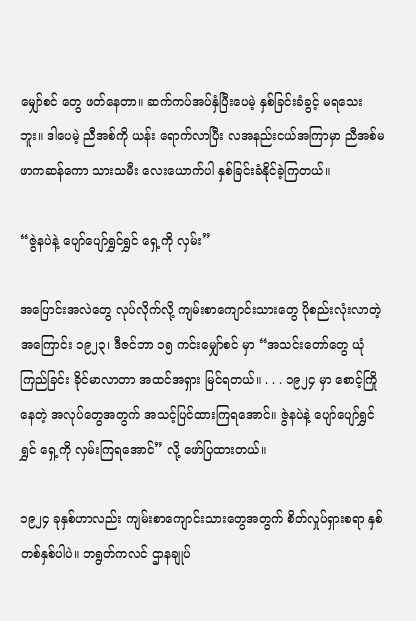မျှော်စင် တွေ ဖတ်နေတာ။ ဆက်ကပ်အပ်နှံပြီးပေမဲ့ နှစ်ခြင်းခံခွင့် မရသေးဘူး။ ဒါပေမဲ့ ညီအစ်ကို ယန်း ရောက်လာပြီး လအနည်းငယ်အကြာမှာ ညီအစ်မ ဖာကဆန်ကော သားသမီး လေးယောက်ပါ နှစ်ခြင်းခံနိုင်ခဲ့ကြတယ်။

“ဇွဲနပဲနဲ့ ပျော်ပျော်ရွှင်ရွှင် ရှေ့ကို လှမ်း”

အပြောင်းအလဲတွေ လုပ်လိုက်လို့ ကျမ်းစာကျောင်းသားတွေ ပိုစည်းလုံးလာတဲ့အကြောင်း ၁၉၂၃၊ ဒီဇင်ဘာ ၁၅ ကင်းမျှော်စင် မှာ “အသင်းတော်တွေ ယုံကြည်ခြင်း ခိုင်မာလာတာ အထင်အရှား မြင်ရတယ်။ . . . ၁၉၂၄ မှာ စောင့်ကြိုနေတဲ့ အလုပ်တွေအတွက် အသင့်ပြင်ထားကြရအောင်။ ဇွဲနပဲနဲ့ ပျော်ပျော်ရွှင်ရွှင် ရှေ့ကို လှမ်းကြရအောင်” လို့ ဖော်ပြထားတယ်။

၁၉၂၄ ခုနှစ်ဟာလည်း ကျမ်းစာကျောင်းသားတွေအတွက် စိတ်လှုပ်ရှားစရာ နှစ်တစ်နှစ်ပါပဲ။ ဘရွတ်ကလင် ဌာနချုပ်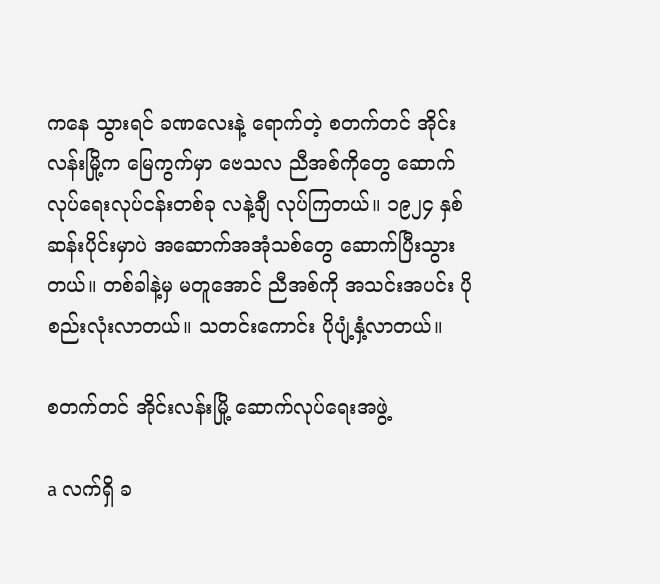ကနေ သွားရင် ခဏလေးနဲ့ ရောက်တဲ့ စတက်တင် အိုင်းလန်းမြို့က မြေကွက်မှာ ဗေသလ ညီအစ်ကိုတွေ ဆောက်လုပ်ရေးလုပ်ငန်းတစ်ခု လနဲ့ချီ လုပ်ကြတယ်။ ၁၉၂၄ နှစ်ဆန်းပိုင်းမှာပဲ အဆောက်အအုံသစ်တွေ ဆောက်ပြီးသွားတယ်။ တစ်ခါနဲ့မှ မတူအောင် ညီအစ်ကို အသင်းအပင်း ပိုစည်းလုံးလာတယ်။ သတင်းကောင်း ပိုပျံ့နှံ့လာတယ်။

စတက်တင် အိုင်းလန်းမြို့ ဆောက်လုပ်ရေးအဖွဲ့

a လက်ရှိ ခ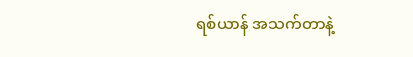ရစ်ယာန် အသက်တာနဲ့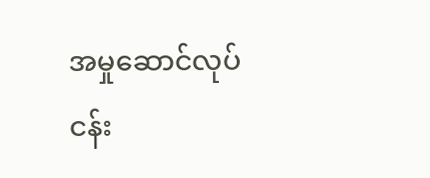အမှုဆောင်လုပ်ငန်း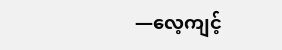—လေ့ကျင့်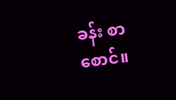ခန်း စာစောင်။